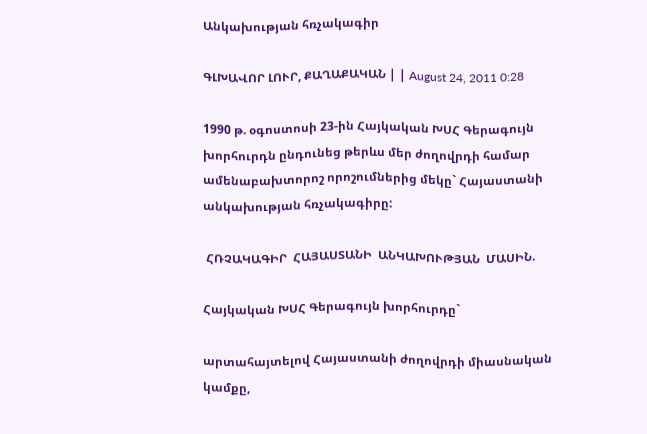Անկախության հռչակագիր

ԳԼԽԱՎՈՐ ԼՈՒՐ, ՔԱՂԱՔԱԿԱՆ | | August 24, 2011 0:28

1990 թ. օգոստոսի 23-ին Հայկական ԽՍՀ Գերագույն խորհուրդն ընդունեց թերևս մեր ժողովրդի համար ամենաբախտորոշ որոշումներից մեկը` Հայաստանի անկախության հռչակագիրը:

 ՀՌՉԱԿԱԳԻՐ  ՀԱՅԱՍՏԱՆԻ  ԱՆԿԱԽՈՒԹՅԱՆ  ՄԱՍԻՆ.

Հայկական ԽՍՀ Գերագույն խորհուրդը`

արտահայտելով Հայաստանի ժողովրդի միասնական կամքը,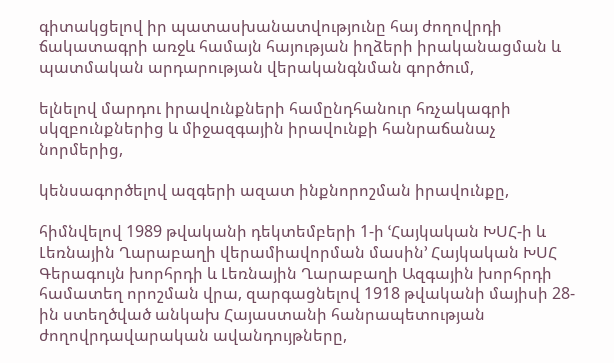գիտակցելով իր պատասխանատվությունը հայ ժողովրդի ճակատագրի առջև համայն հայության իղձերի իրականացման և պատմական արդարության վերականգնման գործում,

ելնելով մարդու իրավունքների համընդհանուր հռչակագրի սկզբունքներից և միջազգային իրավունքի հանրաճանաչ նորմերից,

կենսագործելով ազգերի ազատ ինքնորոշման իրավունքը,

հիմնվելով 1989 թվականի դեկտեմբերի 1-ի ՙՀայկական ԽՍՀ-ի և Լեռնային Ղարաբաղի վերամիավորման մասին՚ Հայկական ԽՍՀ Գերագույն խորհրդի և Լեռնային Ղարաբաղի Ազգային խորհրդի համատեղ որոշման վրա, զարգացնելով 1918 թվականի մայիսի 28-ին ստեղծված անկախ Հայաստանի հանրապետության ժողովրդավարական ավանդույթները,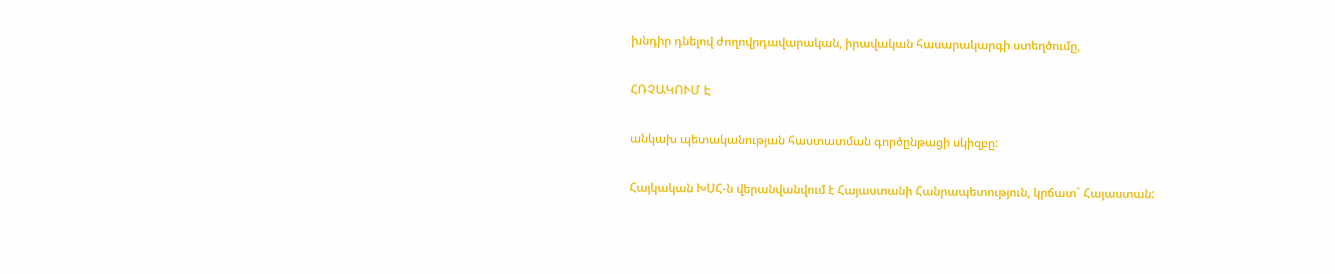խնդիր դնելով ժողովրդավարական, իրավական հասարակարգի ստեղծումը,

ՀՌՉԱԿՈՒՄ Է

անկախ պետականության հաստատման գործընթացի սկիզբը:

Հայկական ԽՍՀ-ն վերանվանվում է Հայաստանի Հանրապետություն, կրճատ` Հայաստան: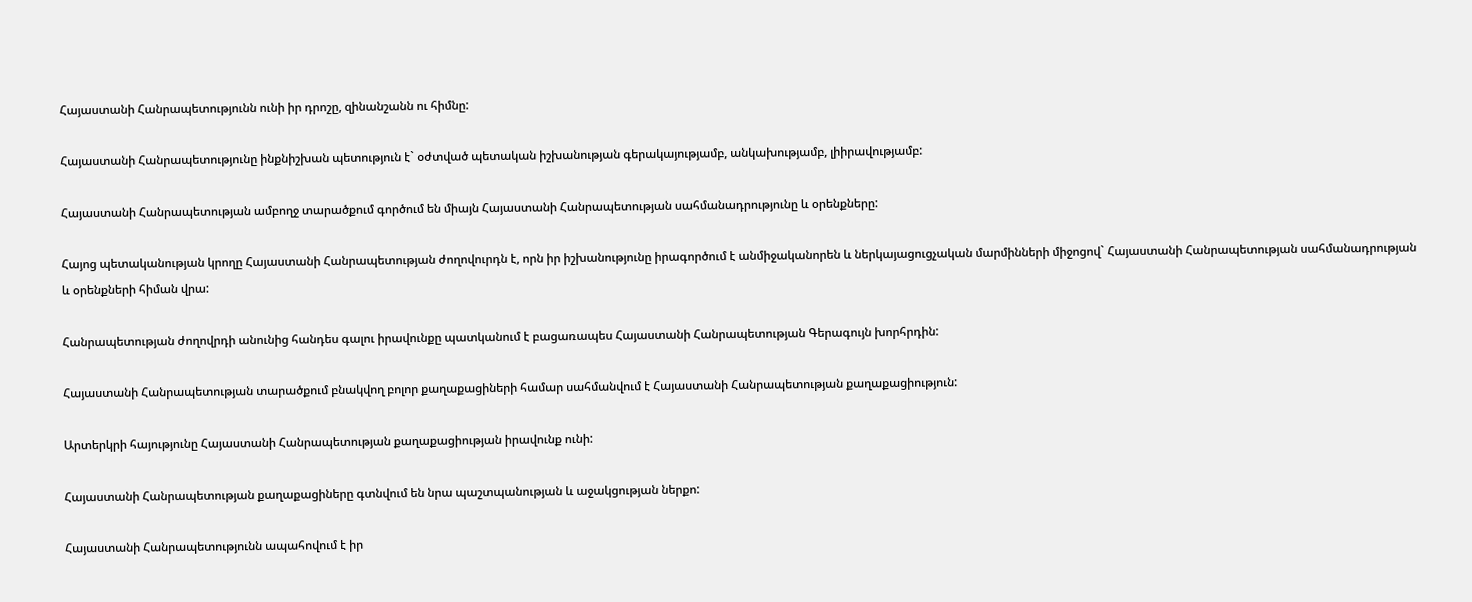Հայաստանի Հանրապետությունն ունի իր դրոշը, զինանշանն ու հիմնը:

Հայաստանի Հանրապետությունը ինքնիշխան պետություն է` օժտված պետական իշխանության գերակայությամբ, անկախությամբ, լիիրավությամբ:

Հայաստանի Հանրապետության ամբողջ տարածքում գործում են միայն Հայաստանի Հանրապետության սահմանադրությունը և օրենքները:

Հայոց պետականության կրողը Հայաստանի Հանրապետության ժողովուրդն է, որն իր իշխանությունը իրագործում է անմիջականորեն և ներկայացուցչական մարմինների միջոցով` Հայաստանի Հանրապետության սահմանադրության և օրենքների հիման վրա:

Հանրապետության ժողովրդի անունից հանդես գալու իրավունքը պատկանում է բացառապես Հայաստանի Հանրապետության Գերագույն խորհրդին:

Հայաստանի Հանրապետության տարածքում բնակվող բոլոր քաղաքացիների համար սահմանվում է Հայաստանի Հանրապետության քաղաքացիություն:

Արտերկրի հայությունը Հայաստանի Հանրապետության քաղաքացիության իրավունք ունի:

Հայաստանի Հանրապետության քաղաքացիները գտնվում են նրա պաշտպանության և աջակցության ներքո:

Հայաստանի Հանրապետությունն ապահովում է իր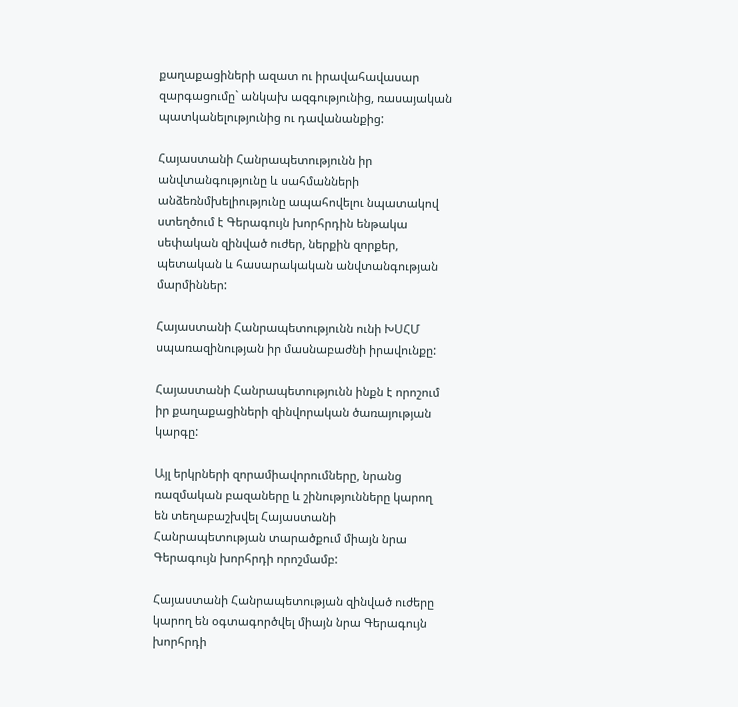քաղաքացիների ազատ ու իրավահավասար զարգացումը` անկախ ազգությունից, ռասայական պատկանելությունից ու դավանանքից:

Հայաստանի Հանրապետությունն իր անվտանգությունը և սահմանների անձեռնմխելիությունը ապահովելու նպատակով ստեղծում է Գերագույն խորհրդին ենթակա սեփական զինված ուժեր, ներքին զորքեր, պետական և հասարակական անվտանգության մարմիններ:

Հայաստանի Հանրապետությունն ունի ԽՍՀՄ սպառազինության իր մասնաբաժնի իրավունքը:

Հայաստանի Հանրապետությունն ինքն է որոշում իր քաղաքացիների զինվորական ծառայության կարգը:

Այլ երկրների զորամիավորումները, նրանց ռազմական բազաները և շինությունները կարող են տեղաբաշխվել Հայաստանի Հանրապետության տարածքում միայն նրա Գերագույն խորհրդի որոշմամբ:

Հայաստանի Հանրապետության զինված ուժերը կարող են օգտագործվել միայն նրա Գերագույն խորհրդի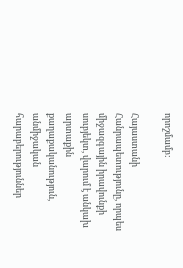որոշմամբ:

Հայաստանի Հանրապետությունը, որպես միջազգային իրավունքի սուբյեկտ, վարում է անկախ արտաքին քաղաքականություն, անմիջական հարաբերություններ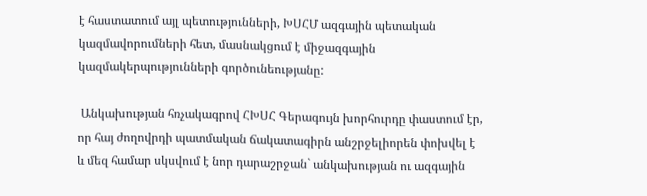է հաստատում այլ պետությունների, ԽՍՀՄ ազգային պետական կազմավորումների հետ, մասնակցում է միջազգային կազմակերպությունների գործունեությանը:

 Անկախության հռչակագրով ՀԽՍՀ Գերագույն խորհուրդը փաստում էր, որ հայ ժողովրդի պատմական ճակատագիրն անշրջելիորեն փոխվել է և մեզ համար սկսվում է նոր դարաշրջան` անկախության ու ազգային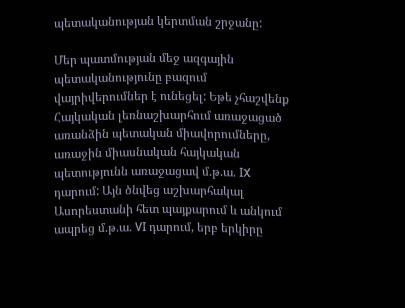պետականության կերտման շրջանը:

Մեր պատմության մեջ ազգային պետականությունը բազում վայրիվերումներ է ունեցել: Եթե չհաշվենք Հայկական լեռնաշխարհում առաջացած առանձին պետական միավորումները, առաջին միասնական հայկական պետությունն առաջացավ մ.թ.ա. IX դարում: Այն ծնվեց աշխարհակալ Ասորեստանի հետ պայքարում և անկում ապրեց մ.թ.ա. VI դարում, երբ երկիրը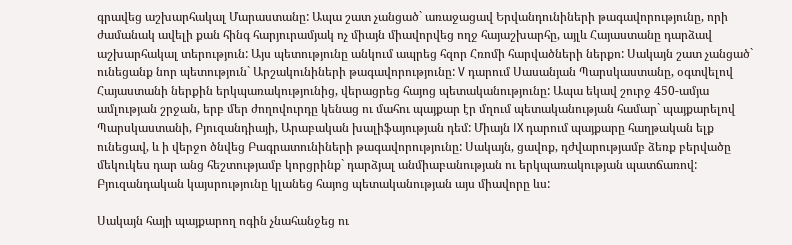գրավեց աշխարհակալ Մարաստանը: Ապա շատ չանցած` առաջացավ Երվանդունիների թագավորությունը, որի ժամանակ ավելի քան հինգ հարյուրամյակ ոչ միայն միավորվեց ողջ հայաշխարհը, այլև Հայաստանը դարձավ աշխարհակալ տերություն: Այս պետությունը անկում ապրեց հզոր Հռոմի հարվածների ներքո: Սակայն շատ չանցած` ունեցանք նոր պետություն` Արշակունիների թագավորությունը: V դարում Սասանյան Պարսկաստանը, օգտվելով Հայաստանի ներքին երկպառակությունից, վերացրեց հայոց պետականությունը: Ապա եկավ շուրջ 450-ամյա ամլության շրջան, երբ մեր ժողովուրդը կենաց ու մահու պայքար էր մղում պետականության համար` պայքարելով Պարսկաստանի, Բյուզանդիայի, Արաբական խալիֆայության դեմ: Միայն IX դարում պայքարը հաղթական ելք ունեցավ, և ի վերջո ծնվեց Բագրատունիների թագավորությունը: Սակայն, ցավոք, դժվարությամբ ձեռք բերվածը մեկուկես դար անց հեշտությամբ կորցրինք` դարձյալ անմիաբանության ու երկպառակության պատճառով: Բյուզանդական կայսրությունը կլանեց հայոց պետականության այս միավորը ևս:

Սակայն հայի պայքարող ոգին չնահանջեց ու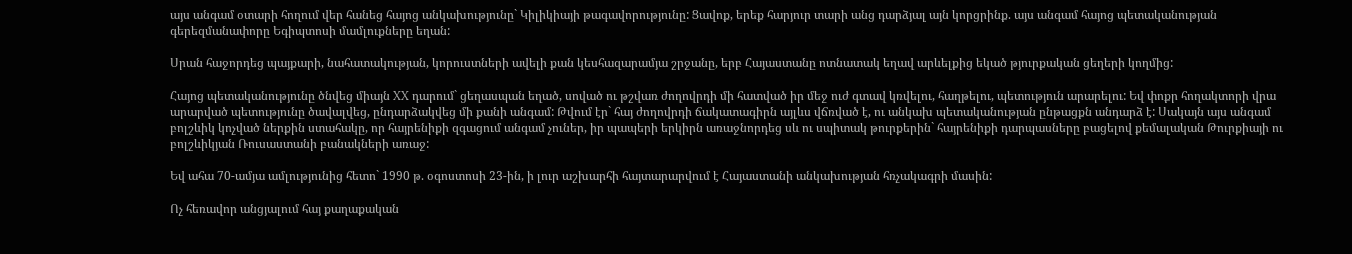այս անգամ օտարի հողում վեր հանեց հայոց անկախությունը` Կիլիկիայի թագավորությունը: Ցավոք, երեք հարյուր տարի անց դարձյալ այն կորցրինք. այս անգամ հայոց պետականության գերեզմանափորը Եգիպտոսի մամլուքները եղան:

Սրան հաջորդեց պայքարի, նահատակության, կորուստների ավելի քան կեսհազարամյա շրջանը, երբ Հայաստանը ոտնատակ եղավ արևելքից եկած թյուրքական ցեղերի կողմից:

Հայոց պետականությունը ծնվեց միայն XX դարում` ցեղասպան եղած, սոված ու թշվառ ժողովրդի մի հատված իր մեջ ուժ գտավ կռվելու, հաղթելու, պետություն արարելու: Եվ փոքր հողակտորի վրա արարված պետությունը ծավալվեց, ընդարձակվեց մի քանի անգամ: Թվում էր` հայ ժողովրդի ճակատագիրն այլևս վճռված է, ու անկախ պետականության ընթացքն անդարձ է: Սակայն այս անգամ բոլշևիկ կոչված ներքին ստահակը, որ հայրենիքի զգացում անգամ չուներ, իր պապերի երկիրն առաջնորդեց սև ու սպիտակ թուրքերին` հայրենիքի դարպասները բացելով քեմալական Թուրքիայի ու բոլշևիկյան Ռուսաստանի բանակների առաջ:

Եվ ահա 70-ամյա ամլությունից հետո` 1990 թ. օգոստոսի 23-ին, ի լուր աշխարհի հայտարարվում է Հայաստանի անկախության հռչակագրի մասին:

Ոչ հեռավոր անցյալում հայ քաղաքական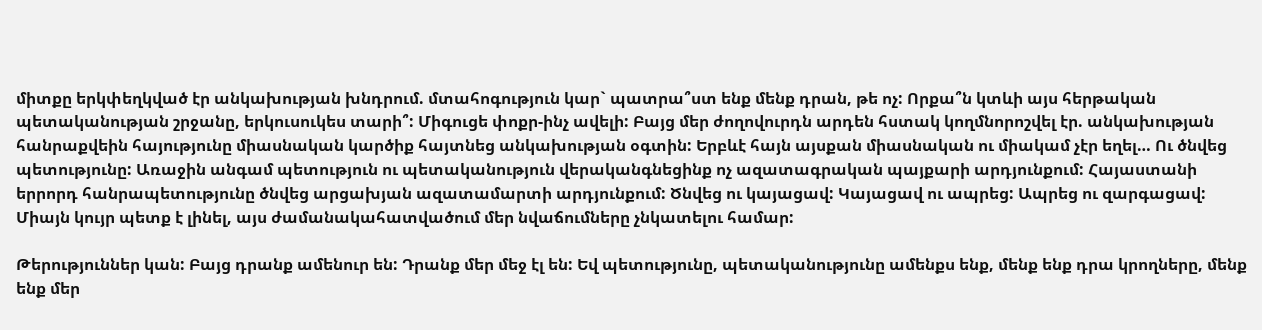միտքը երկփեղկված էր անկախության խնդրում. մտահոգություն կար` պատրա՞ստ ենք մենք դրան, թե ոչ: Որքա՞ն կտևի այս հերթական պետականության շրջանը, երկուսուկես տարի՞: Միգուցե փոքր-ինչ ավելի: Բայց մեր ժողովուրդն արդեն հստակ կողմնորոշվել էր. անկախության հանրաքվեին հայությունը միասնական կարծիք հայտնեց անկախության օգտին: Երբևէ հայն այսքան միասնական ու միակամ չէր եղել… Ու ծնվեց պետությունը: Առաջին անգամ պետություն ու պետականություն վերականգնեցինք ոչ ազատագրական պայքարի արդյունքում: Հայաստանի երրորդ հանրապետությունը ծնվեց արցախյան ազատամարտի արդյունքում: Ծնվեց ու կայացավ: Կայացավ ու ապրեց: Ապրեց ու զարգացավ: Միայն կույր պետք է լինել, այս ժամանակահատվածում մեր նվաճումները չնկատելու համար:

Թերություններ կան: Բայց դրանք ամենուր են: Դրանք մեր մեջ էլ են: Եվ պետությունը, պետականությունը ամենքս ենք, մենք ենք դրա կրողները, մենք ենք մեր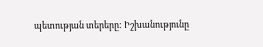պետության տերերը: Իշխանությունը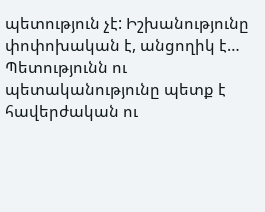պետություն չէ: Իշխանությունը փոփոխական է, անցողիկ է… Պետությունն ու պետականությունը պետք է հավերժական ու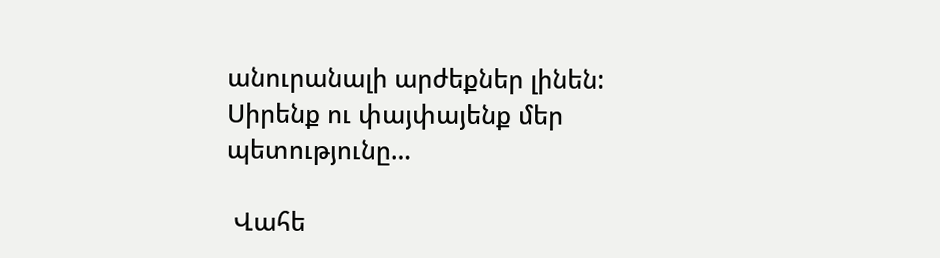անուրանալի արժեքներ լինեն: Սիրենք ու փայփայենք մեր պետությունը…

 Վահե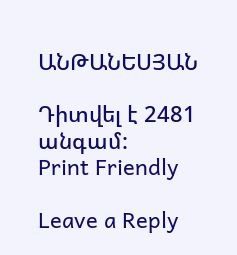ԱՆԹԱՆԵՍՅԱՆ

Դիտվել է 2481 անգամ:
Print Friendly

Leave a Reply